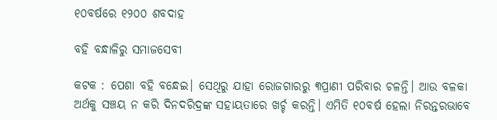୧୦ବର୍ଷରେ ୧୨୦୦ ଶବଦାହ

ବହି ବନ୍ଧାଳିରୁ ସମାଜସେବୀ

କଟକ : ପେଶା ବହି ବନ୍ଧେଇ। ସେଥିରୁ ଯାହା ରୋଜଗାରରୁ ୩ପ୍ରାଣୀ ପରିବାର ଚଳନ୍ତି। ଆଉ ବଳକା ଅର୍ଥକୁ ସଞ୍ଚୟ ନ କରି ଦିନଦରିଦ୍ରଙ୍କ ସହାୟତାରେ ଖର୍ଚ୍ଚ କରନ୍ତି। ଏମିତି ୧୦ବର୍ଷ ହେଲା ନିରନ୍ତରଭାବେ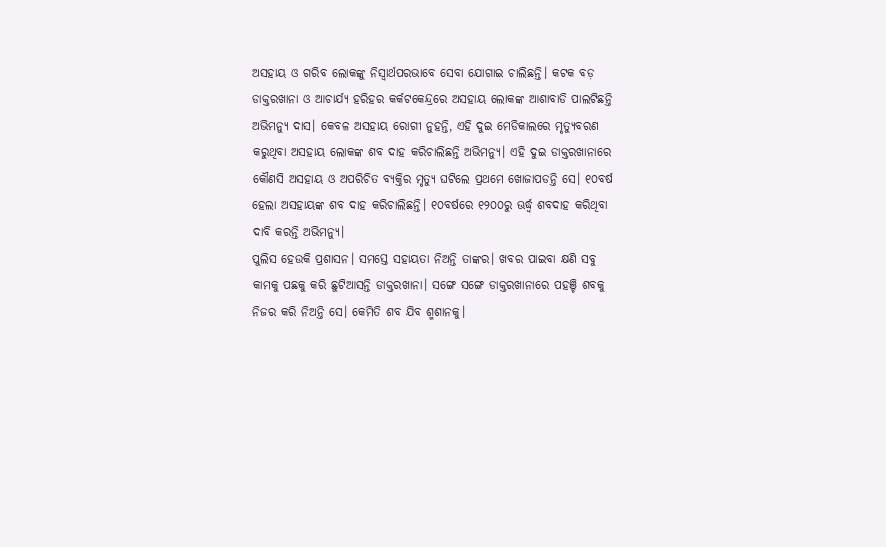ଅସହାୟ ଓ ଗରିବ ଲୋକଙ୍କୁ ନିସ୍ୱାର୍ଥପରଭାବେ ସେବା ଯୋଗାଇ ଚାଲିଛନ୍ତି। କଟକ ବଡ଼ ଡାକ୍ତରଖାନା ଓ ଆଚାର୍ଯ୍ୟ ହରିହର କର୍କଟକେନ୍ଦ୍ରରେ ଅସହାୟ ଲୋକଙ୍କ ଆଶାବାଡି ପାଲଟିଛନ୍ତି ଅଭିମନ୍ୟୁ ଦାସ। କେବଳ ଅସହାୟ ରୋଗୀ ନୁହନ୍ତି, ଏହି ଦୁଇ ମେଡିକାଲରେ ମୃତ୍ୟୁବରଣ କରୁଥିବା ଅସହାୟ ଲୋକଙ୍କ ଶବ ଦାହ କରିଚାଲିଛନ୍ତି ଅଭିମନ୍ୟୁ। ଏହି ଦୁଇ ଡାକ୍ତରଖାନାରେ କୌଣସି ଅସହାୟ ଓ ଅପରିଚିତ ବ୍ୟକ୍ତିର ମୃତ୍ୟୁ ଘଟିଲେ ପ୍ରଥମେ ଖୋଜାପଡନ୍ତି ସେ। ୧୦ବର୍ଷ ହେଲା ଅସହାୟଙ୍କ ଶବ ଦାହ କରିଚାଲିଛନ୍ତି। ୧୦ବର୍ଷରେ ୧୨୦୦ରୁ ଊର୍ଦ୍ଧ୍ବ ଶବଦାହ କରିଥିବା ଦାବି କରନ୍ତି ଅଭିମନ୍ୟୁ।
ପୁଲିସ ହେଉକି ପ୍ରଶାସନ। ସମସ୍ତେ ସହାୟତା ନିଅନ୍ତି ତାଙ୍କର। ଖବର ପାଇବା କ୍ଷଣି ସବୁ କାମକୁ ପଛକୁ କରି ଛୁଟିଆସନ୍ତି ଡାକ୍ତରଖାନା। ସଙ୍ଗେ ସଙ୍ଗେ ଡାକ୍ତରଖାନାରେ ପହଞ୍ଚି ଶବକୁ ନିଜର କରି ନିଅନ୍ତି ସେ। କେମିତି ଶବ ଯିବ ଶ୍ମଶାନକୁ।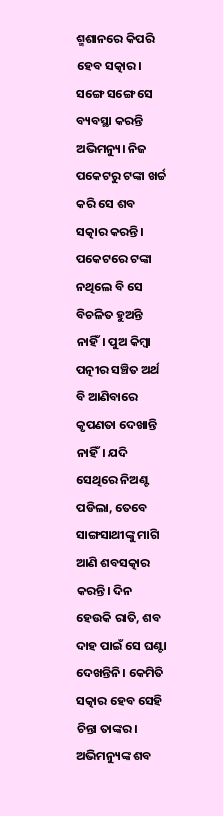ଶ୍ମଶାନରେ କିପରି ହେବ ସତ୍କାର। ସଙ୍ଗେ ସଙ୍ଗେ ସେ ବ୍ୟବସ୍ଥା କରନ୍ତି ଅଭିମନ୍ୟୁ। ନିଜ ପକେଟରୁ ଟଙ୍କା ଖର୍ଚ୍ଚ କରି ସେ ଶବ ସତ୍କାର କରନ୍ତି। ପକେଟରେ ଟଙ୍କା ନଥିଲେ ବି ସେ ବିଚଳିତ ହୁଅନ୍ତି ନାହିଁ। ପୁଅ କିମ୍ବା ପତ୍ନୀର ସଞ୍ଚିତ ଅର୍ଥ ବି ଆଣିବାରେ କୃପଣତା ଦେଖାନ୍ତି ନାହିଁ। ଯଦି ସେଥିରେ ନିଅଣ୍ଟ ପଡିଲା, ତେବେ ସାଙ୍ଗସାଥୀଙ୍କୁ ମାଗି ଆଣି ଶବସତ୍କାର କରନ୍ତି। ଦିନ ହେଉକି ରାତି, ଶବ ଦାହ ପାଇଁ ସେ ଘଣ୍ଟା ଦେଖନ୍ତିନି। କେମିତି ସତ୍କାର ହେବ ସେହି ଚିନ୍ତା ତାଙ୍କର।
ଅଭିମନ୍ୟୁଙ୍କ ଶବ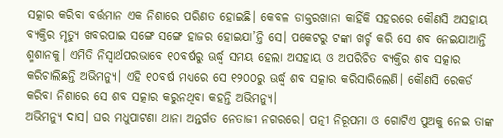ସତ୍କାର କରିବା ବର୍ତ୍ତମାନ ଏକ ନିଶାରେ ପରିଣତ ହୋଇଛି। କେବଳ ଡାକ୍ତରଖାନା କାହିଁକି ସହରରେ କୌଣସି ଅସହାୟ ବ୍ୟକ୍ତିର ମୃତ୍ୟୁ ଖବରପାଇ ସଙ୍ଗେ ସଙ୍ଗେ ହାଜର ହୋଇଯା’ନ୍ତି ସେ। ପକେଟରୁ ଟଙ୍କା ଖର୍ଚ୍ଚ କରି ସେ ଶବ ନେଇଯାଆନ୍ତି ଶ୍ମଶାନକୁ। ଏମିତି ନିସ୍ୱାର୍ଥପରଭାବେ ୧୦ବର୍ଷରୁ ଊର୍ଦ୍ଧ୍ବ ସମୟ ହେଲା ଅସହାୟ ଓ ଅପରିଚିତ ବ୍ୟକ୍ତିର ଶବ ସତ୍କାର କରିଚାଲିଛନ୍ତି ଅଭିମନ୍ୟୁ। ଏହି ୧୦ବର୍ଷ ମଧ୍ୟରେ ସେ ୧୨୦୦ରୁ ଊର୍ଦ୍ଧ୍ବ ଶବ ସତ୍କାର କରିସାରିଲେଣି। କୌଣସି ରେକର୍ଡ କରିବା ନିଶାରେ ସେ ଶବ ସତ୍କାର କରୁନଥିବା କହନ୍ତି ଅଭିମନ୍ୟୁ।
ଅଭିମନ୍ୟୁ ଦାସ। ଘର ମଧୁପାଟଣା ଥାନା ଅନ୍ତର୍ଗତ ନେତାଜୀ ନଗରରେ। ପତ୍ନୀ ନିରୂପମା ଓ ଗୋଟିଏ ପୁଅକୁ ନେଇ ତାଙ୍କ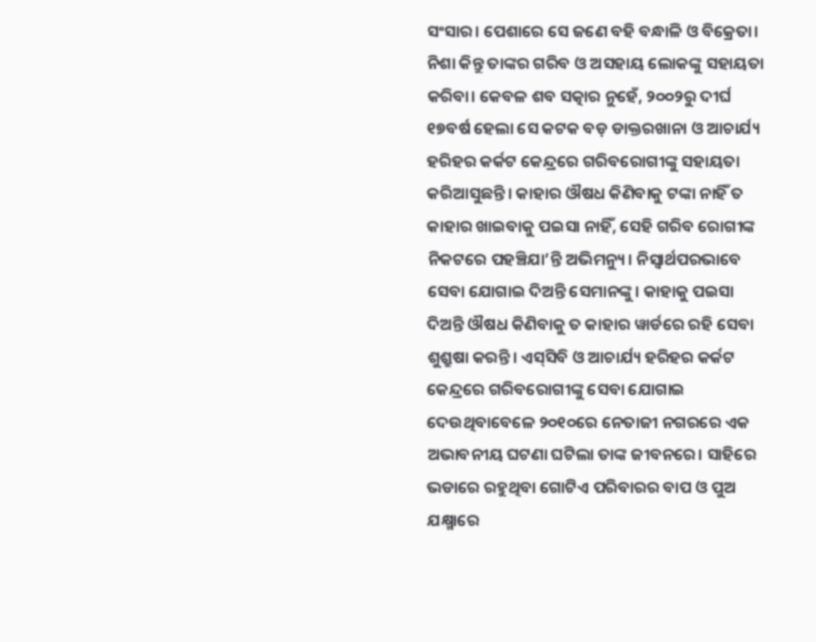ସଂସାର। ପେଶାରେ ସେ ଜଣେ ବହି ବନ୍ଧାଳି ଓ ବିକ୍ରେତା। ନିଶା କିନ୍ତୁ ତାଙ୍କର ଗରିବ ଓ ଅସହାୟ ଲୋକଙ୍କୁ ସହାୟତା କରିବା। କେବଳ ଶବ ସତ୍କାର ନୁହେଁ, ୨୦୦୨ରୁ ଦୀର୍ଘ ୧୭ବର୍ଷ ହେଲା ସେ କଟକ ବଡ଼ ଡାକ୍ତରଖାନା ଓ ଆଚାର୍ଯ୍ୟ ହରିହର କର୍କଟ କେନ୍ଦ୍ରରେ ଗରିବରୋଗୀଙ୍କୁ ସହାୟତା କରିଆସୁଛନ୍ତି। କାହାର ଔଷଧ କିଣିବାକୁ ଟଙ୍କା ନାହିଁ ତ କାହାର ଖାଇବାକୁ ପଇସା ନାହିଁ, ସେହି ଗରିବ ରୋଗୀଙ୍କ ନିକଟରେ ପହଞ୍ଚିଯା’ନ୍ତି ଅଭିମନ୍ୟୁ। ନିସ୍ୱାର୍ଥପରଭାବେ ସେବା ଯୋଗାଇ ଦିଅନ୍ତି ସେମାନଙ୍କୁ। କାହାକୁ ପଇସା ଦିଅନ୍ତି ଔଷଧ କିଣିବାକୁ ତ କାହାର ୱାର୍ଡରେ ରହି ସେବା ଶୁଶ୍ରୁଷା କରନ୍ତି। ଏସ୍‍ସିବି ଓ ଆଚାର୍ଯ୍ୟ ହରିହର କର୍କଟ କେନ୍ଦ୍ରରେ ଗରିବରୋଗୀଙ୍କୁ ସେବା ଯୋଗାଇ ଦେଉଥିବାବେଳେ ୨୦୧୦ରେ ନେତାଜୀ ନଗରରେ ଏକ ଅଭାବନୀୟ ଘଟଣା ଘଟିଲା ତାଙ୍କ ଜୀବନରେ। ସାହିରେ ଭଡାରେ ରହୁଥିବା ଗୋଟିଏ ପରିବାରର ବାପ ଓ ପୁଅ ଯକ୍ଷ୍ମାରେ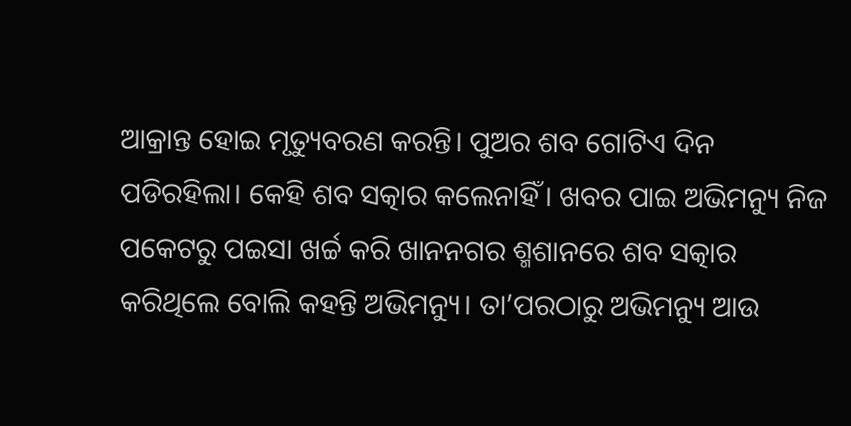ଆକ୍ରାନ୍ତ ହୋଇ ମୃତ୍ୟୁବରଣ କରନ୍ତି। ପୁଅର ଶବ ଗୋଟିଏ ଦିନ ପଡିରହିଲା। କେହି ଶବ ସତ୍କାର କଲେନାହିଁ। ଖବର ପାଇ ଅଭିମନ୍ୟୁ ନିଜ ପକେଟରୁ ପଇସା ଖର୍ଚ୍ଚ କରି ଖାନନଗର ଶ୍ମଶାନରେ ଶବ ସତ୍କାର କରିଥିଲେ ବୋଲି କହନ୍ତି ଅଭିମନ୍ୟୁ। ତା’ପରଠାରୁ ଅଭିମନ୍ୟୁ ଆଉ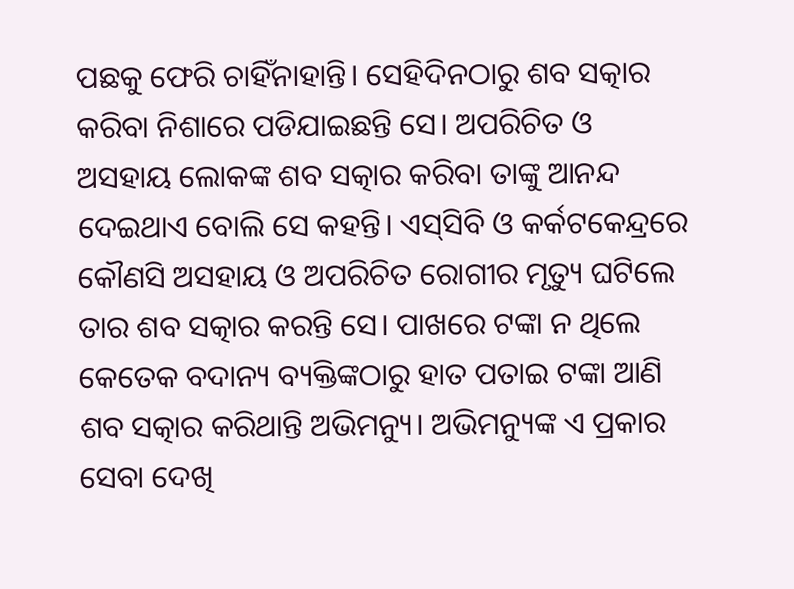ପଛକୁ ଫେରି ଚାହିଁନାହାନ୍ତି। ସେହିଦିନଠାରୁ ଶବ ସତ୍କାର କରିବା ନିଶାରେ ପଡିଯାଇଛନ୍ତି ସେ। ଅପରିଚିତ ଓ ଅସହାୟ ଲୋକଙ୍କ ଶବ ସତ୍କାର କରିବା ତାଙ୍କୁ ଆନନ୍ଦ ଦେଇଥାଏ ବୋଲି ସେ କହନ୍ତି। ଏସ୍‍ସିବି ଓ କର୍କଟକେନ୍ଦ୍ରରେ କୌଣସି ଅସହାୟ ଓ ଅପରିଚିତ ରୋଗୀର ମୃତ୍ୟୁ ଘଟିଲେ ତାର ଶବ ସତ୍କାର କରନ୍ତି ସେ। ପାଖରେ ଟଙ୍କା ନ ଥିଲେ କେତେକ ବଦାନ୍ୟ ବ୍ୟକ୍ତିଙ୍କଠାରୁ ହାତ ପତାଇ ଟଙ୍କା ଆଣି ଶବ ସତ୍କାର କରିଥାନ୍ତି ଅଭିମନ୍ୟୁ। ଅଭିମନ୍ୟୁଙ୍କ ଏ ପ୍ରକାର ସେବା ଦେଖି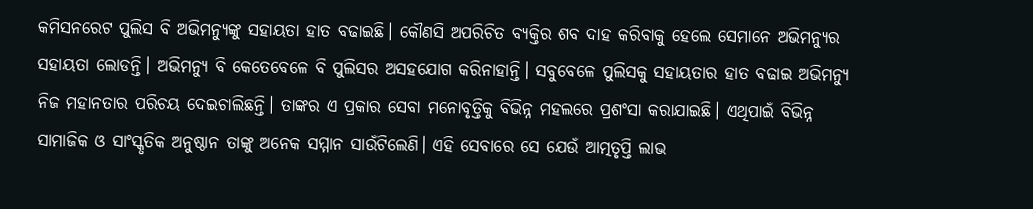କମିସନରେଟ ପୁଲିସ ବି ଅଭିମନ୍ୟୁଙ୍କୁ ସହାୟତା ହାତ ବଢାଇଛି। କୌଣସି ଅପରିଚିତ ବ୍ୟକ୍ତିର ଶବ ଦାହ କରିବାକୁ ହେଲେ ସେମାନେ ଅଭିମନ୍ୟୁର ସହାୟତା ଲୋଡନ୍ତି। ଅଭିମନ୍ୟୁ ବି କେତେବେଳେ ବି ପୁଲିସର ଅସହଯୋଗ କରିନାହାନ୍ତି। ସବୁବେଳେ ପୁଲିସକୁ ସହାୟତାର ହାତ ବଢାଇ ଅଭିମନ୍ୟୁ ନିଜ ମହାନତାର ପରିଚୟ ଦେଇଚାଲିଛନ୍ତି। ତାଙ୍କର ଏ ପ୍ରକାର ସେବା ମନୋବୃତ୍ତିକୁ ବିଭିନ୍ନ ମହଲରେ ପ୍ରଶଂସା କରାଯାଇଛି। ଏଥିପାଇଁ ବିଭିନ୍ନ ସାମାଜିକ ଓ ସାଂସ୍କୃତିକ ଅନୁଷ୍ଠାନ ତାଙ୍କୁ ଅନେକ ସମ୍ମାନ ସାଉଁଟିଲେଣି। ଏହି ସେବାରେ ସେ ଯେଉଁ ଆତ୍ମତୃପ୍ତି ଲାଭ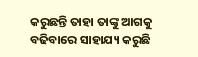କରୁଛନ୍ତି ତାହା ତାଙ୍କୁ ଆଗକୁ ବଢିବାରେ ସାହାଯ୍ୟ କରୁଛି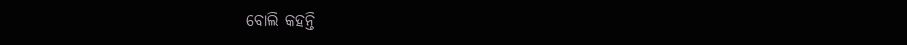ବୋଲି କହନ୍ତି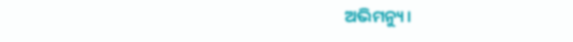ଅଭିମନ୍ୟୁ।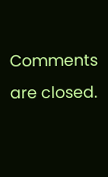Comments are closed.